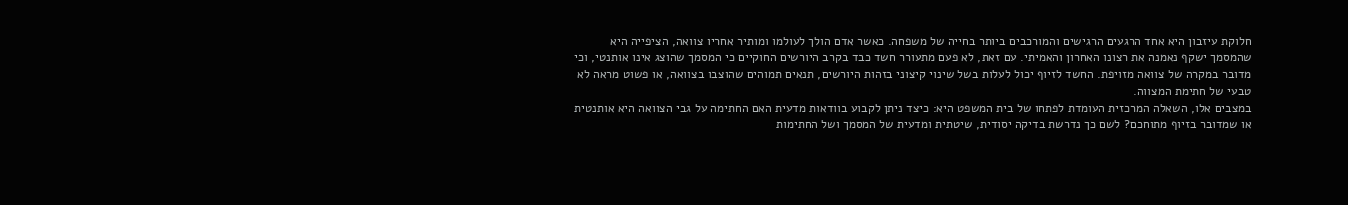חלוקת עיזבון היא אחד הרגעים הרגישים והמורכבים ביותר בחייה של משפחה. כאשר אדם הולך לעולמו ומותיר אחריו צוואה, הציפייה היא שהמסמך ישקף נאמנה את רצונו האחרון והאמיתי. עם זאת, לא פעם מתעורר חשד כבד בקרב היורשים החוקיים כי המסמך שהוצג אינו אותנטי, וכי מדובר במקרה של צוואה מזויפת. החשד לזיוף יכול לעלות בשל שינוי קיצוני בזהות היורשים, תנאים תמוהים שהוצבו בצוואה, או פשוט מראה לא טבעי של חתימת המצווה.
במצבים אלו, השאלה המרכזית העומדת לפתחו של בית המשפט היא: כיצד ניתן לקבוע בוודאות מדעית האם החתימה על גבי הצוואה היא אותנטית או שמדובר בזיוף מתוחכם? לשם כך נדרשת בדיקה יסודית, שיטתית ומדעית של המסמך ושל החתימות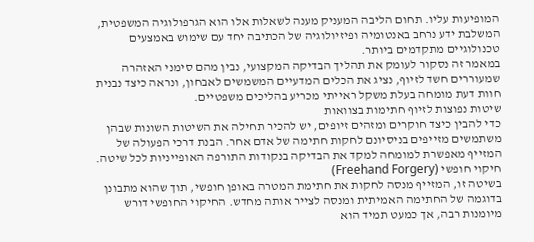המופיעות עליו. תחום הליבה המעניק מענה לשאלות אלו הוא הגרפולוגיה המשפטית, המשלבת ידע נרחב באנטומיה ופיזיולוגיה של הכתיבה יחד עם שימוש באמצעים טכנולוגיים מתקדמים ביותר.
במאמר זה נסקור לעומק את תהליך הבדיקה המקצועי, נבין מהם סימני האזהרה שמעוררים חשד לזיוף, נציג את הכלים המדעיים המשמשים לאבחון, ונראה כיצד נבנית חוות דעת מומחה בעלת משקל ראייתי מכריע בהליכים משפטיים.
שיטות נפוצות לזיוף חתימות בצוואות
כדי להבין כיצד חוקרים ומזהים זיופים, יש להכיר תחילה את השיטות השונות שבהן משתמשים מזייפים בניסיונם לחקות חתימה של אדם אחר. הבנת דרכי הפעולה של המזייף מאפשרת למומחה למקד את הבדיקה בנקודות התורפה האופייניות לכל שיטה.
חיקוי חופשי (Freehand Forgery)
בשיטה זו, המזייף מנסה לחקות את חתימת המטרה באופן חופשי, תוך שהוא מתבונן בדוגמה של החתימה האמיתית ומנסה לצייר אותה מחדש. החיקוי החופשי דורש מיומנות רבה, אך כמעט תמיד הוא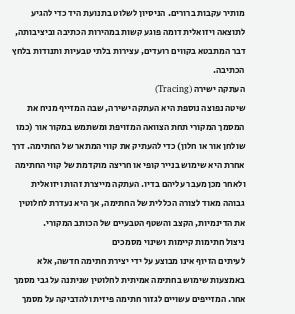מותיר עקבות ברורים. הניסיון לשלוט בתנועת היד כדי להגיע לתוצאה ויזואלית דומה פוגע קשות במהירות הכתיבה וביציבותה, דבר המתבטא בקווים רועדים, עצירות בלתי טבעיות ותנודות בלחץ הכתיבה.
העתקה ישירה (Tracing)
שיטה נפוצה נוספת היא העתקה ישירה, שבה המזייף מניח את המסמך המקורי תחת הצוואה המזויפת ומשתמש במקור אור (כמו שולחן אור או חלון) כדי להעתיק את קווי המתאר של החתימה. דרך אחרת היא שימוש בנייר קופי או חריצה מוקדמת של קווי החתימה ולאחר מכן מעבר עליהם בדיו. העתקה מייצרת זהות ויזואלית גבוהה מאוד לצורה הכללית של החתימה, אך היא נעדרת לחלוטין את הדינמיות, הקצב והשטף הטבעיים של הכותב המקורי.
ניצול חתימות קיימות ושינוי מסמכים
לעיתים הזיוף אינו מבוצע על ידי יצירת חתימה חדשה, אלא באמצעות שימוש בחתימה אמיתית לחלוטין שניתנה על גבי מסמך אחר. המזייפים עשויים לגזור חתימה פיזית ולהדביקה על מסמך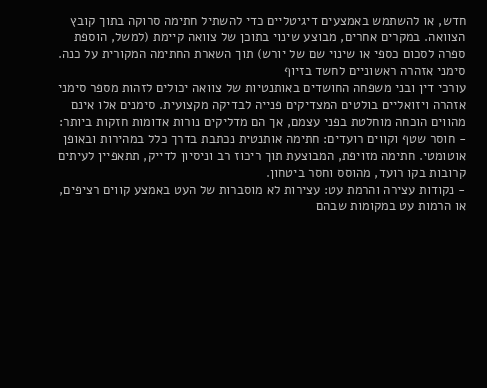חדש, או להשתמש באמצעים דיגיטליים כדי להשתיל חתימה סרוקה בתוך קובץ הצוואה. במקרים אחרים, מבוצע שינוי בתוכן של צוואה קיימת (למשל, הוספת ספרה לסכום כספי או שינוי שם של יורש) תוך השארת החתימה המקורית על כנה.
סימני אזהרה ראשוניים לחשד בזיוף
עורכי דין ובני משפחה החושדים באותנטיות של צוואה יכולים לזהות מספר סימני אזהרה ויזואליים בולטים המצדיקים פנייה לבדיקה מקצועית. סימנים אלו אינם מהווים הוכחה מוחלטת בפני עצמם, אך הם מדליקים נורות אדומות חזקות ביותר:
- חוסר שטף וקווים רועדים: חתימה אותנטית נכתבת בדרך כלל במהירות ובאופן אוטומטי. חתימה מזויפת, המבוצעת תוך ריכוז רב וניסיון לדייק, תתאפיין לעיתים קרובות בקו רועד, מהוסס וחסר ביטחון.
- נקודות עצירה והרמת עט: עצירות לא מוסברות של העט באמצע קווים רציפים, או הרמות עט במקומות שבהם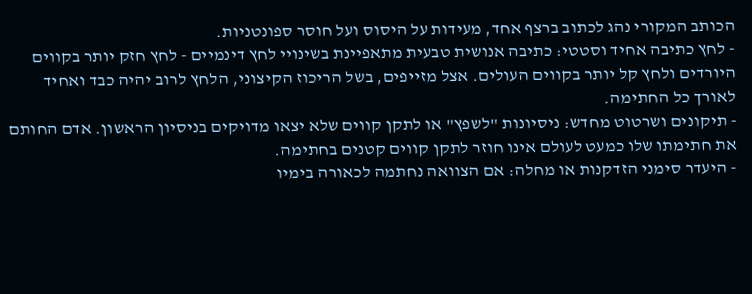הכותב המקורי נהג לכתוב ברצף אחד, מעידות על היסוס ועל חוסר ספונטניות.
- לחץ כתיבה אחיד וסטטי: כתיבה אנושית טבעית מתאפיינת בשינויי לחץ דינמיים - לחץ חזק יותר בקווים היורדים ולחץ קל יותר בקווים העולים. אצל מזייפים, בשל הריכוז הקיצוני, הלחץ לרוב יהיה כבד ואחיד לאורך כל החתימה.
- תיקונים ושרטוט מחדש: ניסיונות "לשפץ" או לתקן קווים שלא יצאו מדויקים בניסיון הראשון. אדם החותם את חתימתו שלו כמעט לעולם אינו חוזר לתקן קווים קטנים בחתימה.
- היעדר סימני הזדקנות או מחלה: אם הצוואה נחתמה לכאורה בימיו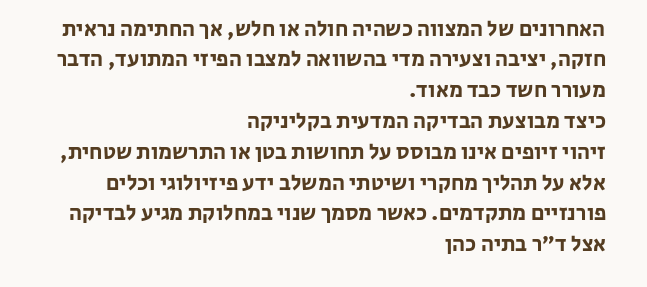האחרונים של המצווה כשהיה חולה או חלש, אך החתימה נראית חזקה, יציבה וצעירה מדי בהשוואה למצבו הפיזי המתועד, הדבר מעורר חשד כבד מאוד.
כיצד מבוצעת הבדיקה המדעית בקליניקה
זיהוי זיופים אינו מבוסס על תחושות בטן או התרשמות שטחית, אלא על תהליך מחקרי ושיטתי המשלב ידע פיזיולוגי וכלים פורנזיים מתקדמים. כאשר מסמך שנוי במחלוקת מגיע לבדיקה אצל ד״ר בתיה כהן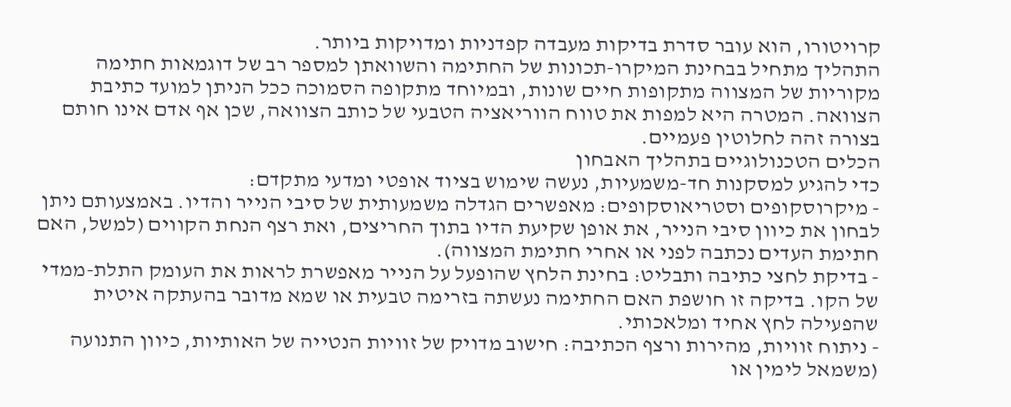קרויטורו, הוא עובר סדרת בדיקות מעבדה קפדניות ומדויקות ביותר.
התהליך מתחיל בבחינת המיקרו-תכונות של החתימה והשוואתן למספר רב של דוגמאות חתימה מקוריות של המצווה מתקופות חיים שונות, ובמיוחד מתקופה הסמוכה ככל הניתן למועד כתיבת הצוואה. המטרה היא למפות את טווח הווריאציה הטבעי של כותב הצוואה, שכן אף אדם אינו חותם בצורה זהה לחלוטין פעמיים.
הכלים הטכנולוגיים בתהליך האבחון
כדי להגיע למסקנות חד-משמעיות, נעשה שימוש בציוד אופטי ומדעי מתקדם:
- מיקרוסקופים וסטריאוסקופים: מאפשרים הגדלה משמעותית של סיבי הנייר והדיו. באמצעותם ניתן לבחון את כיוון סיבי הנייר, את אופן שקיעת הדיו בתוך החריצים, ואת רצף הנחת הקווים (למשל, האם חתימת העדים נכתבה לפני או אחרי חתימת המצווה).
- בדיקת לחצי כתיבה ותבליט: בחינת הלחץ שהופעל על הנייר מאפשרת לראות את העומק התלת-ממדי של הקו. בדיקה זו חושפת האם החתימה נעשתה בזרימה טבעית או שמא מדובר בהעתקה איטית שהפעילה לחץ אחיד ומלאכותי.
- ניתוח זוויות, מהירות ורצף הכתיבה: חישוב מדויק של זוויות הנטייה של האותיות, כיוון התנועה (משמאל לימין או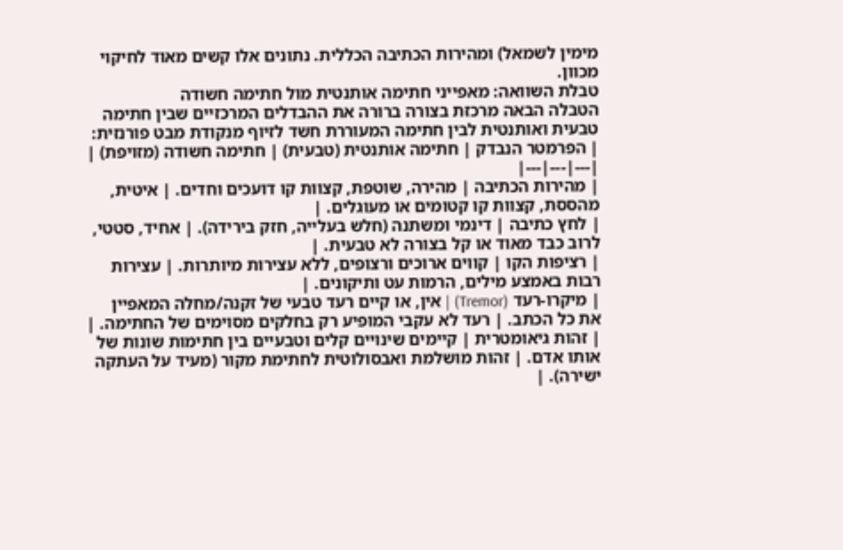מימין לשמאל) ומהירות הכתיבה הכללית. נתונים אלו קשים מאוד לחיקוי מכוון.
טבלת השוואה: מאפייני חתימה אותנטית מול חתימה חשודה
הטבלה הבאה מרכזת בצורה ברורה את ההבדלים המרכזיים שבין חתימה טבעית ואותנטית לבין חתימה המעוררת חשד לזיוף מנקודת מבט פורנזית:
| הפרמטר הנבדק | חתימה אותנטית (טבעית) | חתימה חשודה (מזויפת) |
|---|---|---|
| מהירות הכתיבה | מהירה, שוטפת, קצוות קו דועכים וחדים. | איטית, מהססת, קצוות קו קטומים או מעוגלים. |
| לחץ כתיבה | דינמי ומשתנה (חלש בעלייה, חזק בירידה). | אחיד, סטטי, לרוב כבד מאוד או קל בצורה לא טבעית. |
| רציפות הקו | קווים ארוכים ורצופים, ללא עצירות מיותרות. | עצירות רבות באמצע מילים, הרמות עט ותיקונים. |
| מיקרו-רעד (Tremor) | אין, או קיים רעד טבעי של זקנה/מחלה המאפיין את כל הכתב. | רעד לא עקבי המופיע רק בחלקים מסוימים של החתימה. |
| זהות גיאומטרית | קיימים שינויים קלים וטבעיים בין חתימות שונות של אותו אדם. | זהות מושלמת ואבסולוטית לחתימת מקור (מעיד על העתקה ישירה). |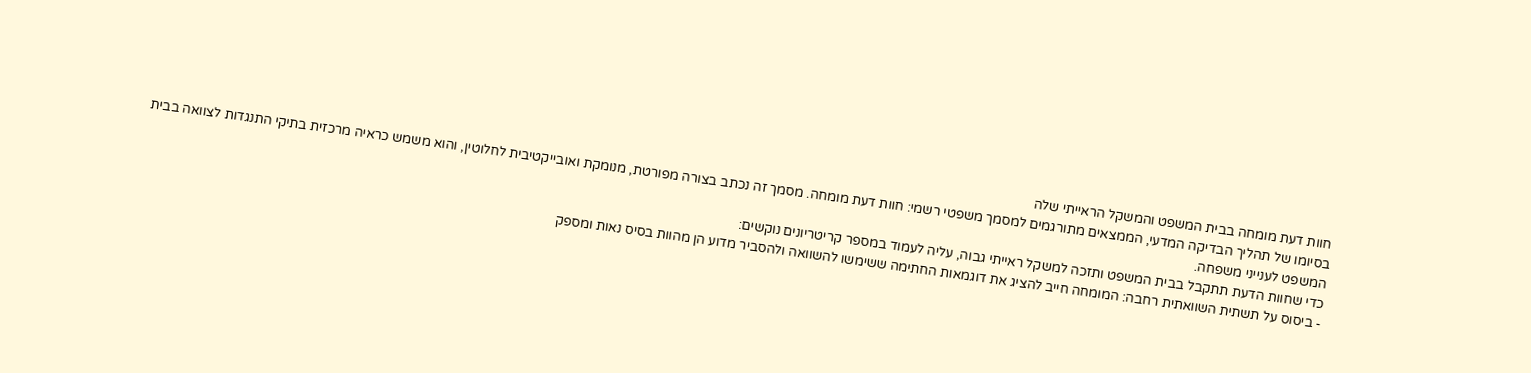חוות דעת מומחה בבית המשפט והמשקל הראייתי שלה
בסיומו של תהליך הבדיקה המדעי, הממצאים מתורגמים למסמך משפטי רשמי: חוות דעת מומחה. מסמך זה נכתב בצורה מפורטת, מנומקת ואובייקטיבית לחלוטין, והוא משמש כראיה מרכזית בתיקי התנגדות לצוואה בבית המשפט לענייני משפחה.
כדי שחוות הדעת תתקבל בבית המשפט ותזכה למשקל ראייתי גבוה, עליה לעמוד במספר קריטריונים נוקשים:
- ביסוס על תשתית השוואתית רחבה: המומחה חייב להציג את דוגמאות החתימה ששימשו להשוואה ולהסביר מדוע הן מהוות בסיס נאות ומספק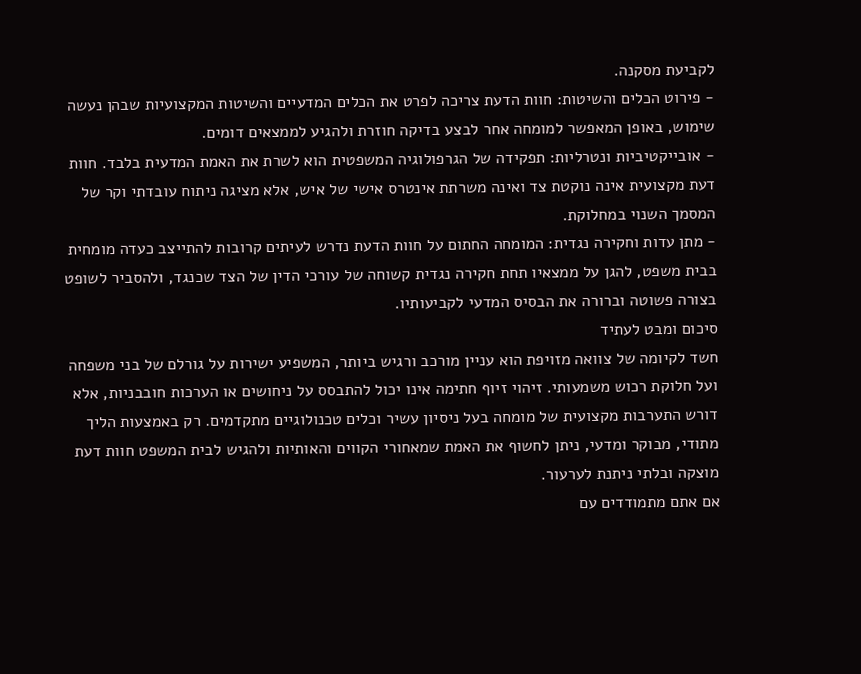לקביעת מסקנה.
- פירוט הכלים והשיטות: חוות הדעת צריכה לפרט את הכלים המדעיים והשיטות המקצועיות שבהן נעשה שימוש, באופן המאפשר למומחה אחר לבצע בדיקה חוזרת ולהגיע לממצאים דומים.
- אובייקטיביות ונטרליות: תפקידה של הגרפולוגיה המשפטית הוא לשרת את האמת המדעית בלבד. חוות דעת מקצועית אינה נוקטת צד ואינה משרתת אינטרס אישי של איש, אלא מציגה ניתוח עובדתי וקר של המסמך השנוי במחלוקת.
- מתן עדות וחקירה נגדית: המומחה החתום על חוות הדעת נדרש לעיתים קרובות להתייצב כעדה מומחית בבית משפט, להגן על ממצאיו תחת חקירה נגדית קשוחה של עורכי הדין של הצד שכנגד, ולהסביר לשופט בצורה פשוטה וברורה את הבסיס המדעי לקביעותיו.
סיכום ומבט לעתיד
חשד לקיומה של צוואה מזויפת הוא עניין מורכב ורגיש ביותר, המשפיע ישירות על גורלם של בני משפחה ועל חלוקת רכוש משמעותי. זיהוי זיוף חתימה אינו יכול להתבסס על ניחושים או הערכות חובבניות, אלא דורש התערבות מקצועית של מומחה בעל ניסיון עשיר וכלים טכנולוגיים מתקדמים. רק באמצעות הליך מתודי, מבוקר ומדעי, ניתן לחשוף את האמת שמאחורי הקווים והאותיות ולהגיש לבית המשפט חוות דעת מוצקה ובלתי ניתנת לערעור.
אם אתם מתמודדים עם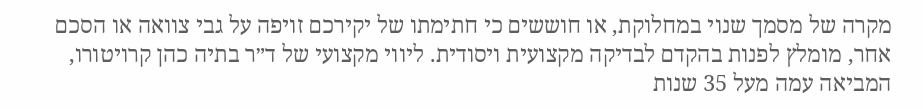מקרה של מסמך שנוי במחלוקת, או חוששים כי חתימתו של יקירכם זויפה על גבי צוואה או הסכם אחר, מומלץ לפנות בהקדם לבדיקה מקצועית ויסודית. ליווי מקצועי של ד״ר בתיה כהן קרויטורו, המביאה עמה מעל 35 שנות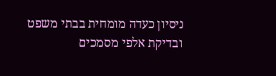ניסיון כעדה מומחית בבתי משפט ובדיקת אלפי מסמכים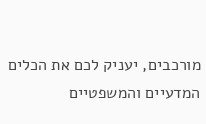מורכבים, יעניק לכם את הכלים המדעיים והמשפטיים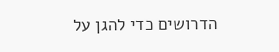הדרושים כדי להגן על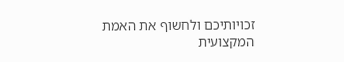זכויותיכם ולחשוף את האמת המקצועית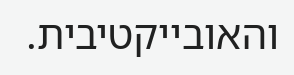והאובייקטיבית.